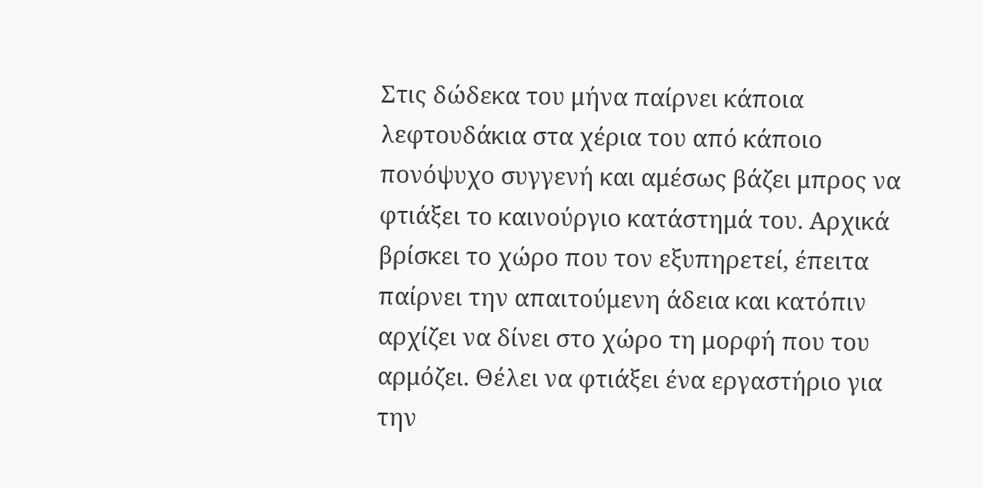Στις δώδεκα του μήνα παίρνει κάποια λεφτουδάκια στα χέρια του από κάποιο πονόψυχο συγγενή και αμέσως βάζει μπρος να φτιάξει το καινούργιο κατάστημά του. Αρχικά βρίσκει το χώρο που τον εξυπηρετεί, έπειτα παίρνει την απαιτούμενη άδεια και κατόπιν αρχίζει να δίνει στο χώρο τη μορφή που του αρμόζει. Θέλει να φτιάξει ένα εργαστήριο για την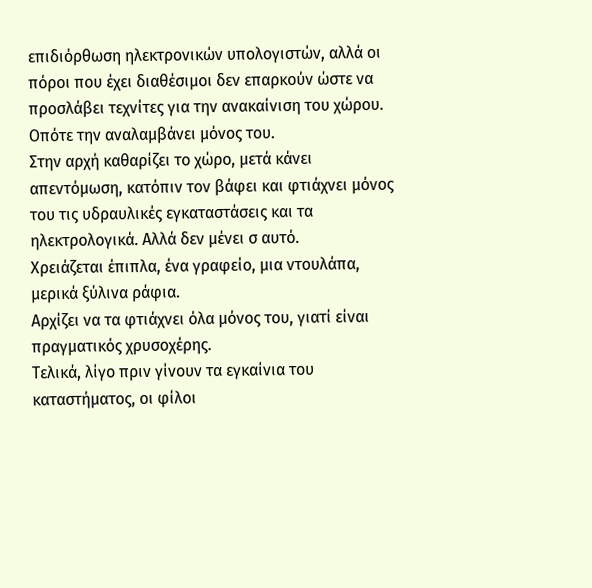επιδιόρθωση ηλεκτρονικών υπολογιστών, αλλά οι πόροι που έχει διαθέσιμοι δεν επαρκούν ώστε να προσλάβει τεχνίτες για την ανακαίνιση του χώρου. Οπότε την αναλαμβάνει μόνος του.
Στην αρχή καθαρίζει το χώρο, μετά κάνει απεντόμωση, κατόπιν τον βάφει και φτιάχνει μόνος του τις υδραυλικές εγκαταστάσεις και τα ηλεκτρολογικά. Αλλά δεν μένει σ αυτό.
Χρειάζεται έπιπλα, ένα γραφείο, μια ντουλάπα, μερικά ξύλινα ράφια.
Αρχίζει να τα φτιάχνει όλα μόνος του, γιατί είναι πραγματικός χρυσοχέρης.
Τελικά, λίγο πριν γίνουν τα εγκαίνια του καταστήματος, οι φίλοι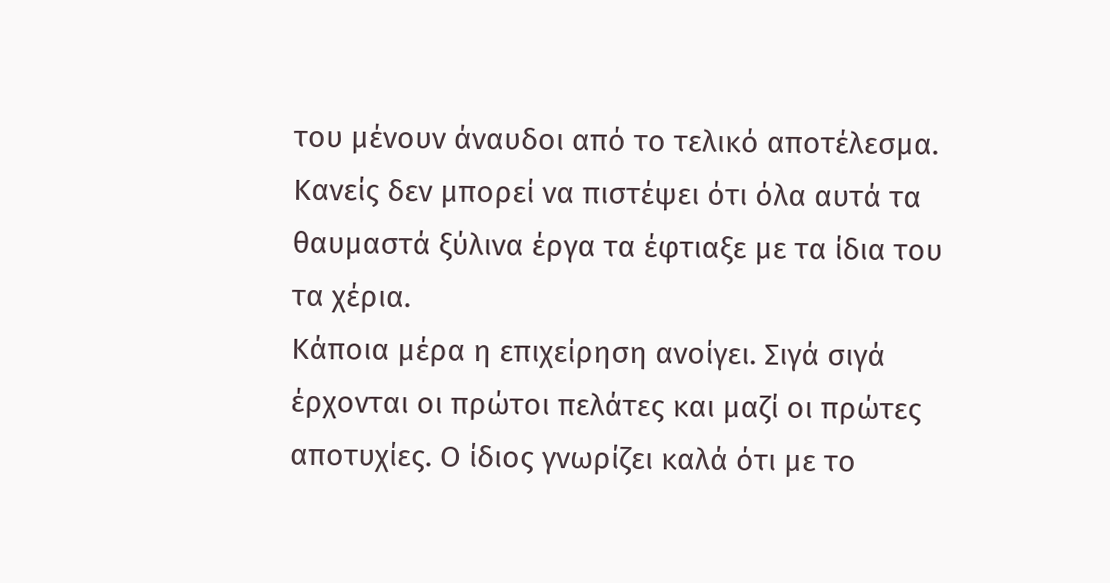του μένουν άναυδοι από το τελικό αποτέλεσμα. Κανείς δεν μπορεί να πιστέψει ότι όλα αυτά τα θαυμαστά ξύλινα έργα τα έφτιαξε με τα ίδια του τα χέρια.
Κάποια μέρα η επιχείρηση ανοίγει. Σιγά σιγά έρχονται οι πρώτοι πελάτες και μαζί οι πρώτες αποτυχίες. Ο ίδιος γνωρίζει καλά ότι με το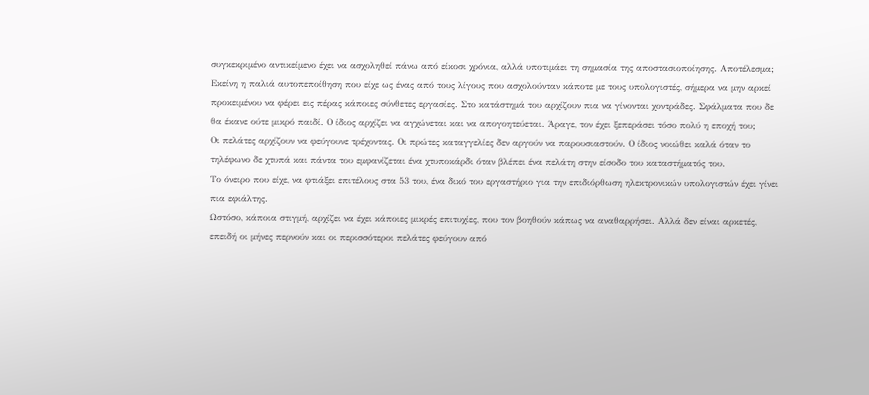συγκεκριμένο αντικείμενο έχει να ασχοληθεί πάνω από είκοσι χρόνια, αλλά υποτιμάει τη σημασία της αποστασιοποίησης. Αποτέλεσμα; Εκείνη η παλιά αυτοπεποίθηση που είχε ως ένας από τους λίγους που ασχολούνταν κάποτε με τους υπολογιστές, σήμερα να μην αρκεί προκειμένου να φέρει εις πέρας κάποιες σύνθετες εργασίες. Στο κατάστημά του αρχίζουν πια να γίνονται χοντράδες. Σφάλματα που δε θα έκανε ούτε μικρό παιδί. Ο ίδιος αρχίζει να αγχώνεται και να απογοητεύεται. Άραγε, τον έχει ξεπεράσει τόσο πολύ η εποχή του;
Οι πελάτες αρχίζουν να φεύγουνε τρέχοντας. Οι πρώτες καταγγελίες δεν αργούν να παρουσιαστούν. Ο ίδιος νοιώθει καλά όταν το τηλέφωνο δε χτυπά και πάντα του εμφανίζεται ένα χτυποκάρδι όταν βλέπει ένα πελάτη στην είσοδο του καταστήματός του.
Το όνειρο που είχε, να φτιάξει επιτέλους στα 53 του, ένα δικό του εργαστήριο για την επιδιόρθωση ηλεκτρονικών υπολογιστών έχει γίνει πια εφιάλτης.
Ωστόσο, κάποια στιγμή, αρχίζει να έχει κάποιες μικρές επιτυχίες, που τον βοηθούν κάπως να αναθαρρήσει. Αλλά δεν είναι αρκετές, επειδή οι μήνες περνούν και οι περισσότεροι πελάτες φεύγουν από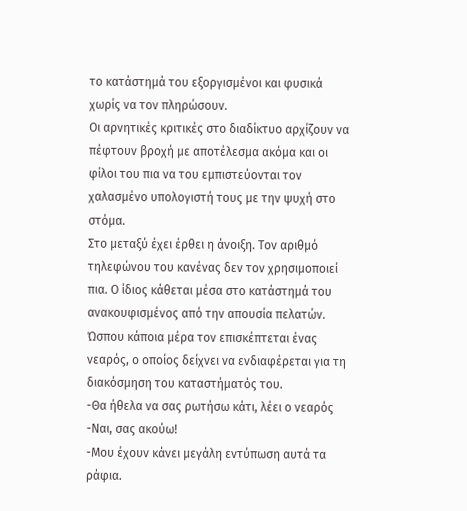το κατάστημά του εξοργισμένοι και φυσικά χωρίς να τον πληρώσουν.
Οι αρνητικές κριτικές στο διαδίκτυο αρχίζουν να πέφτουν βροχή με αποτέλεσμα ακόμα και οι φίλοι του πια να του εμπιστεύονται τον χαλασμένο υπολογιστή τους με την ψυχή στο στόμα.
Στο μεταξύ έχει έρθει η άνοιξη. Τον αριθμό τηλεφώνου του κανένας δεν τον χρησιμοποιεί πια. Ο ίδιος κάθεται μέσα στο κατάστημά του ανακουφισμένος από την απουσία πελατών.
Ώσπου κάποια μέρα τον επισκέπτεται ένας νεαρός, ο οποίος δείχνει να ενδιαφέρεται για τη διακόσμηση του καταστήματός του.
-Θα ήθελα να σας ρωτήσω κάτι, λέει ο νεαρός
-Ναι, σας ακούω!
-Μου έχουν κάνει μεγάλη εντύπωση αυτά τα ράφια.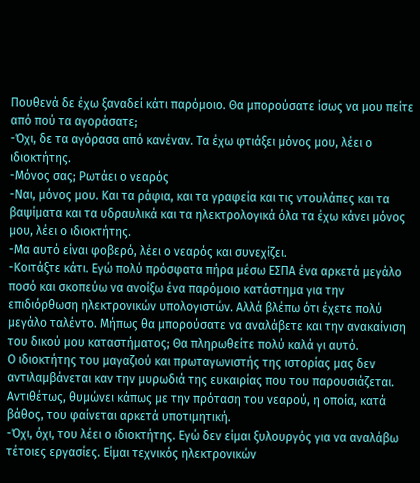Πουθενά δε έχω ξαναδεί κάτι παρόμοιο. Θα μπορούσατε ίσως να μου πείτε από πού τα αγοράσατε;
-Όχι, δε τα αγόρασα από κανέναν. Τα έχω φτιάξει μόνος μου, λέει ο ιδιοκτήτης.
-Μόνος σας; Ρωτάει ο νεαρός
-Ναι, μόνος μου. Και τα ράφια, και τα γραφεία και τις ντουλάπες και τα βαψίματα και τα υδραυλικά και τα ηλεκτρολογικά όλα τα έχω κάνει μόνος μου, λέει ο ιδιοκτήτης.
-Μα αυτό είναι φοβερό, λέει ο νεαρός και συνεχίζει.
-Κοιτάξτε κάτι. Εγώ πολύ πρόσφατα πήρα μέσω ΕΣΠΑ ένα αρκετά μεγάλο ποσό και σκοπεύω να ανοίξω ένα παρόμοιο κατάστημα για την επιδιόρθωση ηλεκτρονικών υπολογιστών. Αλλά βλέπω ότι έχετε πολύ μεγάλο ταλέντο. Μήπως θα μπορούσατε να αναλάβετε και την ανακαίνιση του δικού μου καταστήματος; Θα πληρωθείτε πολύ καλά γι αυτό.
Ο ιδιοκτήτης του μαγαζιού και πρωταγωνιστής της ιστορίας μας δεν αντιλαμβάνεται καν την μυρωδιά της ευκαιρίας που του παρουσιάζεται. Αντιθέτως, θυμώνει κάπως με την πρόταση του νεαρού, η οποία, κατά βάθος, του φαίνεται αρκετά υποτιμητική.
-Όχι, όχι, του λέει ο ιδιοκτήτης. Εγώ δεν είμαι ξυλουργός για να αναλάβω τέτοιες εργασίες. Είμαι τεχνικός ηλεκτρονικών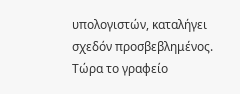υπολογιστών, καταλήγει σχεδόν προσβεβλημένος.
Τώρα το γραφείο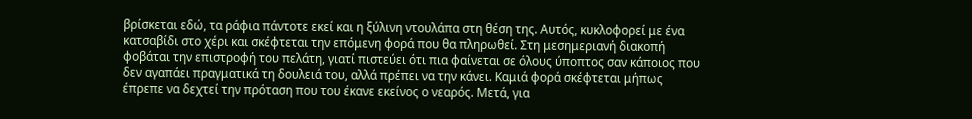βρίσκεται εδώ, τα ράφια πάντοτε εκεί και η ξύλινη ντουλάπα στη θέση της. Αυτός, κυκλοφορεί με ένα κατσαβίδι στο χέρι και σκέφτεται την επόμενη φορά που θα πληρωθεί. Στη μεσημεριανή διακοπή φοβάται την επιστροφή του πελάτη, γιατί πιστεύει ότι πια φαίνεται σε όλους ύποπτος σαν κάποιος που δεν αγαπάει πραγματικά τη δουλειά του, αλλά πρέπει να την κάνει. Καμιά φορά σκέφτεται μήπως έπρεπε να δεχτεί την πρόταση που του έκανε εκείνος ο νεαρός. Μετά, για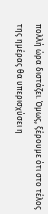πολλή ώρα διστάζει. Όμως, ξέρουμε ότι στο τέλος της ημέρας θα υπερισχύσει η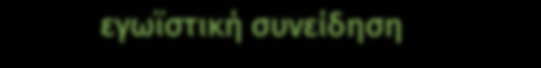εγωϊστική συνείδηση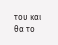του και θα το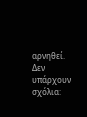αρνηθεί.
Δεν υπάρχουν σχόλια: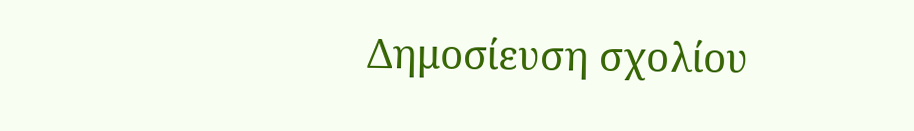Δημοσίευση σχολίου